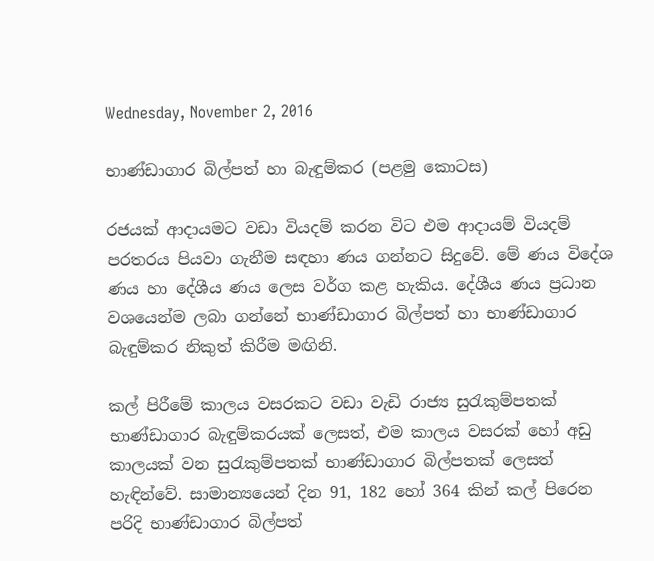Wednesday, November 2, 2016

භාණ්ඩාගාර බිල්පත් හා බැඳුම්කර (පළමු කොටස)

රජයක් ආදායමට වඩා වියදම් කරන විට එම ආදායම් වියදම් පරතරය පියවා ගැනීම සඳහා ණය ගන්නට සිදුවේ. මේ ණය විදේශ ණය හා දේශීය ණය ලෙස වර්ග කළ හැකිය. දේශීය ණය ප්‍රධාන වශයෙන්ම ලබා ගන්නේ භාණ්ඩාගාර බිල්පත් හා භාණ්ඩාගාර බැඳුම්කර නිකුත් කිරීම මඟිනි.

කල් පිරීමේ කාලය වසරකට වඩා වැඩි රාජ්‍ය සුරැකුම්පතක් භාණ්ඩාගාර බැඳුම්කරයක් ලෙසත්, එම කාලය වසරක් හෝ අඩු කාලයක් වන සුරැකුම්පතක් භාණ්ඩාගාර බිල්පතක් ලෙසත් හැඳින්වේ. සාමාන්‍යයෙන් දින 91, 182 හෝ 364 කින් කල් පිරෙන පරිදි භාණ්ඩාගාර බිල්පත්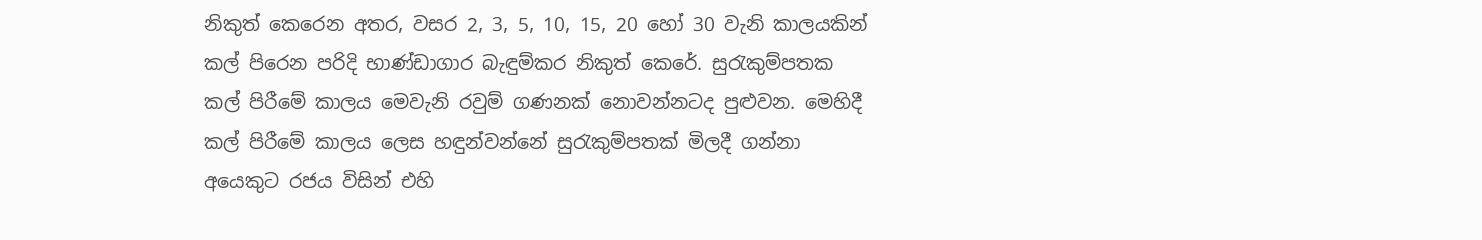නිකුත් කෙරෙන අතර, වසර 2, 3, 5, 10, 15, 20 හෝ 30 වැනි කාලයකින් කල් පිරෙන පරිදි භාණ්ඩාගාර බැඳුම්කර නිකුත් කෙරේ. සුරැකුම්පතක කල් පිරීමේ කාලය මෙවැනි රවුම් ගණනක් නොවන්නටද පුළුවන. මෙහිදී කල් පිරීමේ කාලය ලෙස හඳුන්වන්නේ සුරැකුම්පතක් මිලදී ගන්නා අයෙකුට රජය විසින් එහි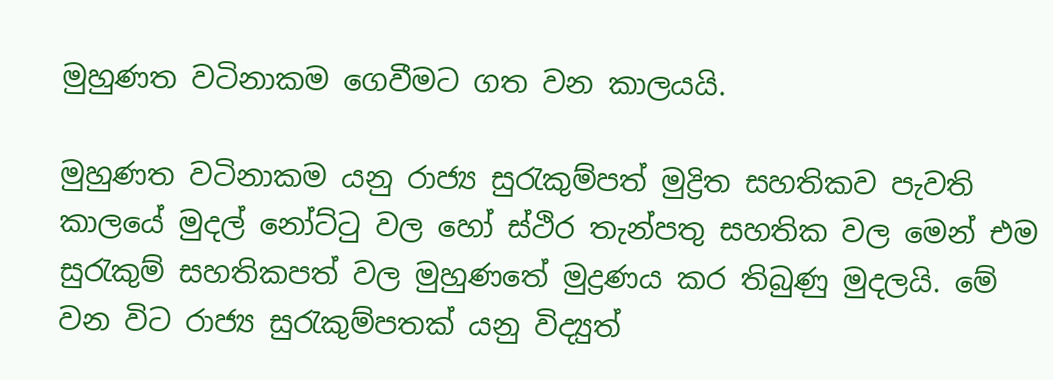මුහුණත වටිනාකම ගෙවීමට ගත වන කාලයයි.

මුහුණත වටිනාකම යනු රාජ්‍ය සුරැකුම්පත් මුද්‍රිත සහතිකව පැවති කාලයේ මුදල් නෝට්ටු වල හෝ ස්ථිර තැන්පතු සහතික වල මෙන් එම සුරැකුම් සහතිකපත් වල මුහුණතේ මුද්‍රණය කර තිබුණු මුදලයි. මේ වන විට රාජ්‍ය සුරැකුම්පතක් යනු විද්‍යුත්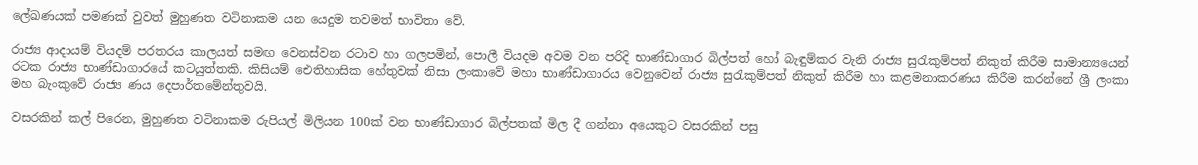ලේඛණයක් පමණක් වුවත් මුහුණත වටිනාකම යන යෙදුම තවමත් භාවිතා වේ.

රාජ්‍ය ආදායම් වියදම් පරතරය කාලයත් සමඟ වෙනස්වන රටාව හා ගලපමින්, පොලී වියදම අවම වන පරිදි භාණ්ඩාගාර බිල්පත් හෝ බැඳුම්කර වැනි රාජ්‍ය සුරැකුම්පත් නිකුත් කිරීම සාමාන්‍යයෙන් රටක රාජ්‍ය භාණ්ඩාගාරයේ කටයුත්තකි. කිසියම් ඓතිහාසික හේතුවක් නිසා ලංකාවේ මහා භාණ්ඩාගාරය වෙනුවෙන් රාජ්‍ය සුරැකුම්පත් නිකුත් කිරීම හා කළමනාකරණය කිරීම කරන්නේ ශ්‍රී ලංකා මහ බැංකුවේ රාජ්‍ය ණය දෙපාර්තමේන්තුවයි.

වසරකින් කල් පිරෙන, මුහුණත වටිනාකම රුපියල් මිලියන 100ක් වන භාණ්ඩාගාර බිල්පතක් මිල දී ගන්නා අයෙකුට වසරකින් පසු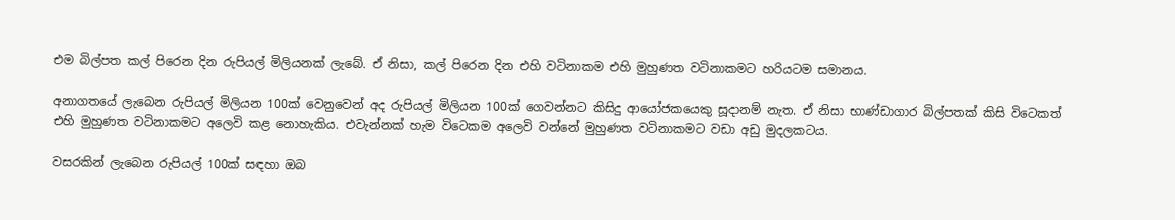එම බිල්පත කල් පිරෙන දින රුපියල් මිලියනක් ලැබේ. ඒ නිසා, කල් පිරෙන දින එහි වටිනාකම එහි මුහුණත වටිනාකමට හරියටම සමානය.

අනාගතයේ ලැබෙන රුපියල් මිලියන 100ක් වෙනුවෙන් අද රුපියල් මිලියන 100ක් ගෙවන්නට කිසිදු ආයෝජකයෙකු සූදානම් නැත. ඒ නිසා භාණ්ඩාගාර බිල්පතක් කිසි විටෙකත් එහි මුහුණත වටිනාකමට අලෙවි කළ නොහැකිය. එවැන්නක් හැම විටෙකම අලෙවි වන්නේ මුහුණත වටිනාකමට වඩා අඩු මුදලකටය.

වසරකින් ලැබෙන රුපියල් 100ක් සඳහා ඔබ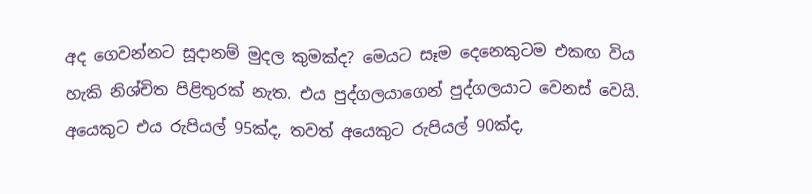අද ගෙවන්නට සූදානම් මුදල කුමක්ද? මෙයට සෑම දෙනෙකුටම එකඟ විය හැකි නිශ්චිත පිළිතුරක් නැත. එය පුද්ගලයාගෙන් පුද්ගලයාට වෙනස් වෙයි. අයෙකුට එය රුපියල් 95ක්ද, තවත් අයෙකුට රුපියල් 90ක්ද,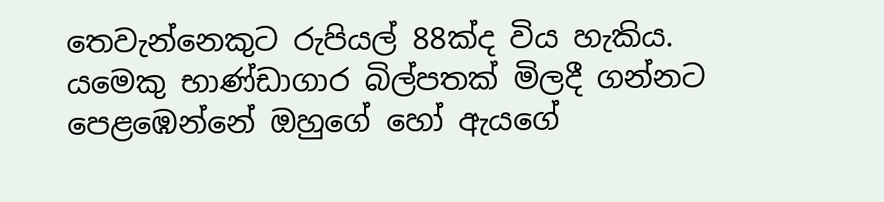තෙවැන්නෙකුට රුපියල් 88ක්ද විය හැකිය. යමෙකු භාණ්ඩාගාර බිල්පතක් මිලදී ගන්නට පෙළඹෙන්නේ ඔහුගේ හෝ ඇයගේ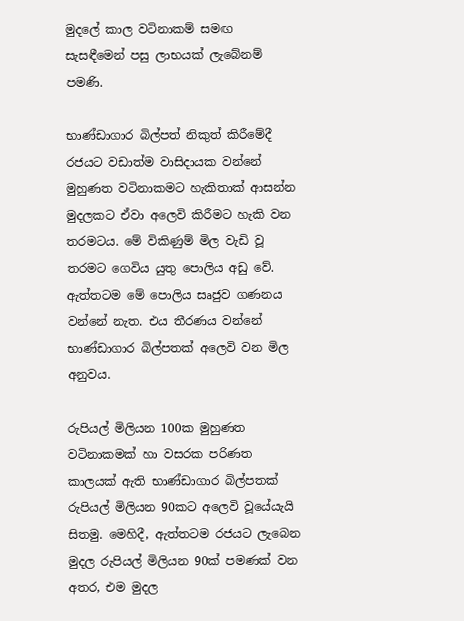මුදලේ කාල වටිනාකම් සමඟ සැසඳීමෙන් පසු ලාභයක් ලැබේනම් පමණි.

භාණ්ඩාගාර බිල්පත් නිකුත් කිරීමේදී රජයට වඩාත්ම වාසිදායක වන්නේ මුහුණත වටිනාකමට හැකිතාක් ආසන්න මුදලකට ඒවා අලෙවි කිරීමට හැකි වන තරමටය. මේ විකිණුම් මිල වැඩි වූ තරමට ගෙවිය යුතු පොලිය අඩු වේ. ඇත්තටම මේ පොලිය සෘජුව ගණනය වන්නේ නැත. එය තීරණය වන්නේ භාණ්ඩාගාර බිල්පතක් අලෙවි වන මිල අනුවය.

රුපියල් මිලියන 100ක මුහුණත වටිනාකමක් හා වසරක පරිණත කාලයක් ඇති භාණ්ඩාගාර බිල්පතක් රුපියල් මිලියන 90කට අලෙවි වූයේයැයි සිතමු. මෙහිදී, ඇත්තටම රජයට ලැබෙන මුදල රුපියල් මිලියන 90ක් පමණක් වන අතර, එම මුදල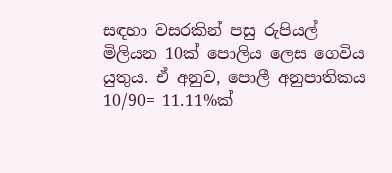සඳහා වසරකින් පසු රුපියල් මිලියන 10ක් පොලිය ලෙස ගෙවිය යුතුය. ඒ අනුව, පොලී අනුපාතිකය 10/90= 11.11%ක්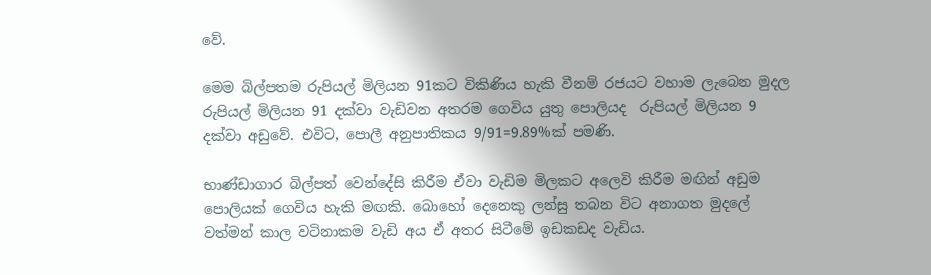වේ.

මෙම බිල්පතම රුපියල් මිලියන 91කට විකිණිය හැකි වීනම් රජයට වහාම ලැබෙන මුදල රුපියල් මිලියන 91 දක්වා වැඩිවන අතරම ගෙවිය යුතු පොලියද  රුපියල් මිලියන 9 දක්වා අඩුවේ. එවිට, පොලී අනුපාතිකය 9/91=9.89%ක් පමණි.

භාණ්ඩාගාර බිල්පත් වෙන්දේසි කිරීම ඒවා වැඩිම මිලකට අලෙවි කිරීම මඟින් අඩුම පොලියක් ගෙවිය හැකි මඟකි. බොහෝ දෙනෙකු ලන්සු තබන විට අනාගත මුදලේ වත්මන් කාල වටිනාකම වැඩි අය ඒ අතර සිටීමේ ඉඩකඩද වැඩිය.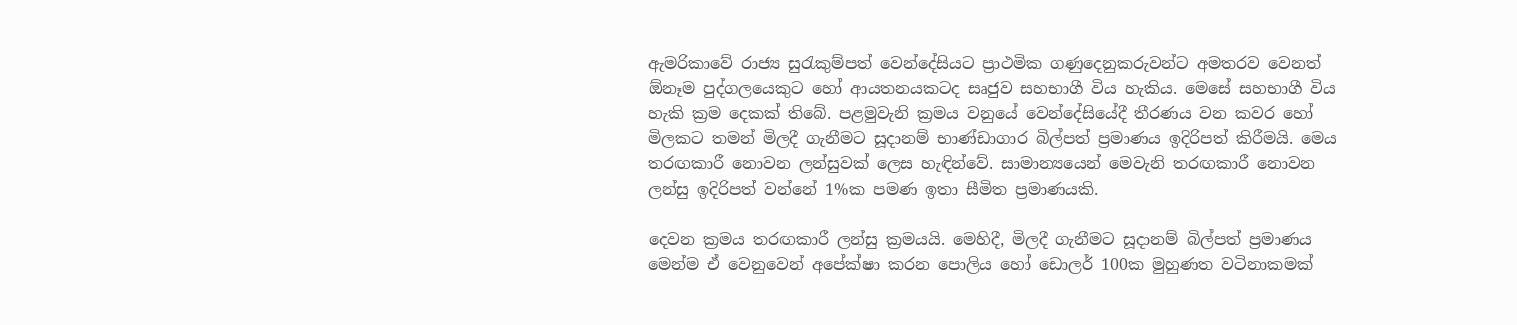ඇමරිකාවේ රාජ්‍ය සුරැකුම්පත් වෙන්දේසියට ප්‍රාථමික ගණුදෙනුකරුවන්ට අමතරව වෙනත් ඕනෑම පුද්ගලයෙකුට හෝ ආයතනයකටද සෘජුව සහභාගී විය හැකිය. මෙසේ සහභාගී විය හැකි ක්‍රම දෙකක් තිබේ. පළමුවැනි ක්‍රමය වනුයේ වෙන්දේසියේදී තීරණය වන කවර හෝ මිලකට තමන් මිලදී ගැනීමට සූදානම් භාණ්ඩාගාර බිල්පත් ප්‍රමාණය ඉදිරිපත් කිරීමයි. මෙය තරඟකාරී නොවන ලන්සුවක් ලෙස හැඳින්වේ. සාමාන්‍යයෙන් මෙවැනි තරඟකාරී නොවන ලන්සු ඉදිරිපත් වන්නේ 1%ක පමණ ඉතා සීමිත ප්‍රමාණයකි.

දෙවන ක්‍රමය තරඟකාරී ලන්සු ක්‍රමයයි. මෙහිදී, මිලදී ගැනීමට සූදානම් බිල්පත් ප්‍රමාණය මෙන්ම ඒ වෙනුවෙන් අපේක්ෂා කරන පොලිය හෝ ඩොලර් 100ක මුහුණත වටිනාකමක්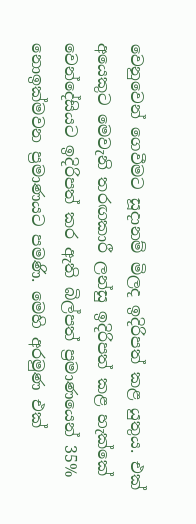වෙනුවෙන් ගෙවීමට සූදානම් මිලද ඉදිරිපත් කළ යුතුය. එක් අයෙකුට මෙවැනි තරඟකාරී ලන්සු ඉදිරිපත් කළ හැක්කේ වෙන්දේසියට ඉදිරිපත් කර ඇති බිල්පත් ප්‍රමාණයෙන් 35% නොඉක්මවන ප්‍රමාණයට පමණි. මෙහි අරමුණ එක්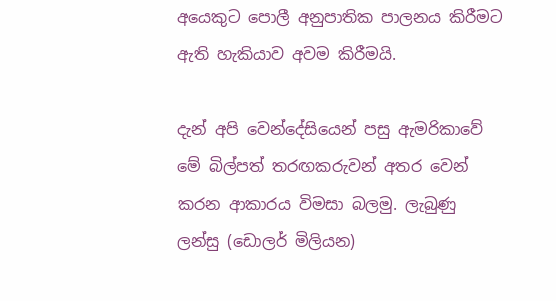අයෙකුට පොලී අනුපාතික පාලනය කිරීමට ඇති හැකියාව අවම කිරීමයි.

දැන් අපි වෙන්දේසියෙන් පසු ඇමරිකාවේ මේ බිල්පත් තරඟකරුවන් අතර වෙන් කරන ආකාරය විමසා බලමු. ලැබුණු ලන්සු (ඩොලර් මිලියන)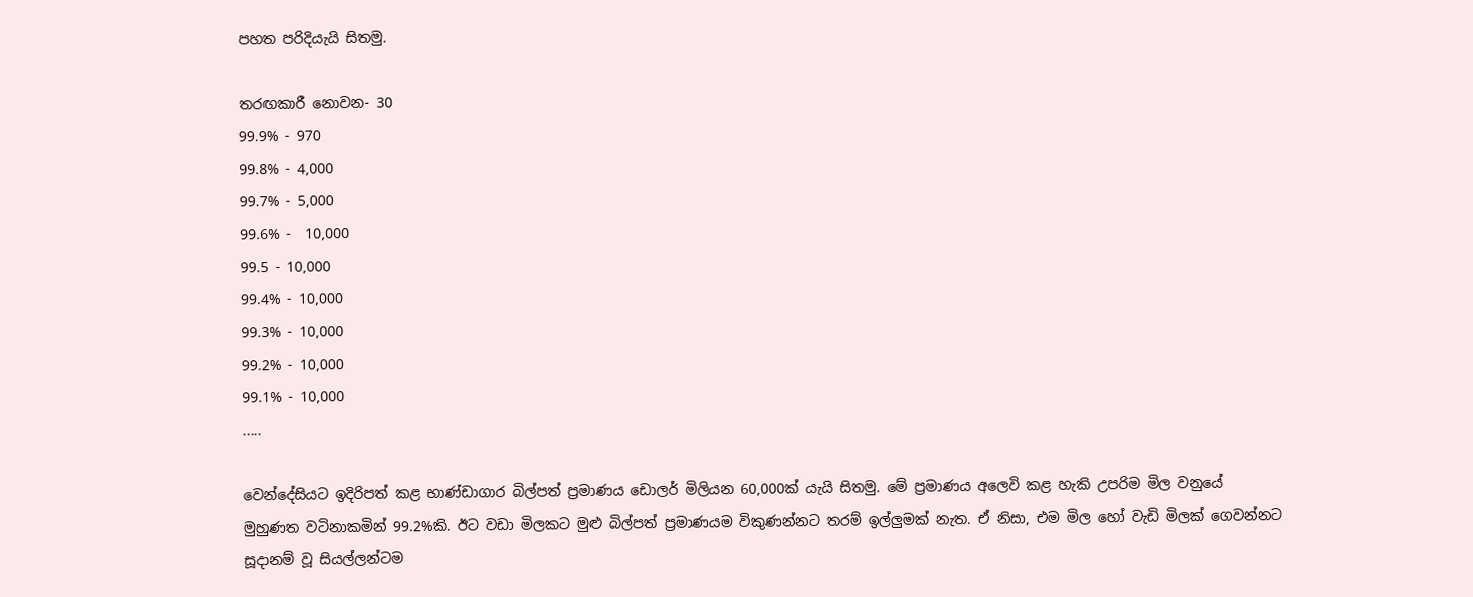පහත පරිදියැයි සිතමු.

තරඟකාරී නොවන- 30
99.9% - 970
99.8% - 4,000
99.7% - 5,000
99.6% -  10,000
99.5 - 10,000
99.4% - 10,000
99.3% - 10,000
99.2% - 10,000
99.1% - 10,000
.....

වෙන්දේසියට ඉදිරිපත් කළ භාණ්ඩාගාර බිල්පත් ප්‍රමාණය ඩොලර් මිලියන 60,000ක් යැයි සිතමු. මේ ප්‍රමාණය අලෙවි කළ හැකි උපරිම මිල වනුයේ මුහුණත වටිනාකමින් 99.2%කි. ඊට වඩා මිලකට මුළු බිල්පත් ප්‍රමාණයම විකුණන්නට තරම් ඉල්ලුමක් නැත. ඒ නිසා, එම මිල හෝ වැඩි මිලක් ගෙවන්නට  සූදානම් වූ සියල්ලන්ටම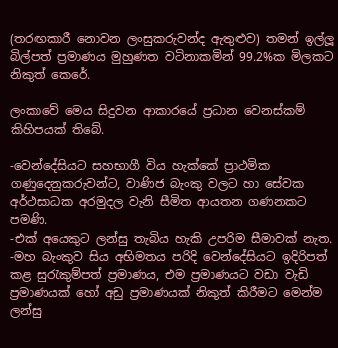(තරඟකාරී නොවන ලංසුකරුවන්ද ඇතුළුව) තමන් ඉල්ලූ බිල්පත් ප්‍රමාණය මුහුණත වටිනාකමින් 99.2%ක මිලකට නිකුත් කෙරේ.

ලංකාවේ මෙය සිදුවන ආකාරයේ ප්‍රධාන වෙනස්කම් කිහිපයක් තිබේ.

-වෙන්දේසියට සහභාගී විය හැක්කේ ප්‍රාථමික ගණුදෙනුකරුවන්ට, වාණිජ බැංකු වලට හා සේවක අර්ථසාධක අරමුදල වැනි සීමිත ආයතන ගණනකට පමණි.
-එක් අයෙකුට ලන්සු තැබිය හැකි උපරිම සීමාවක් නැත.
-මහ බැංකුව සිය අභිමතය පරිදි වෙන්දේසියට ඉදිරිපත් කළ සුරැකුම්පත් ප්‍රමාණය, එම ප්‍රමාණයට වඩා වැඩි ප්‍රමාණයක් හෝ අඩු ප්‍රමාණයක් නිකුත් කිරීමට මෙන්ම ලන්සු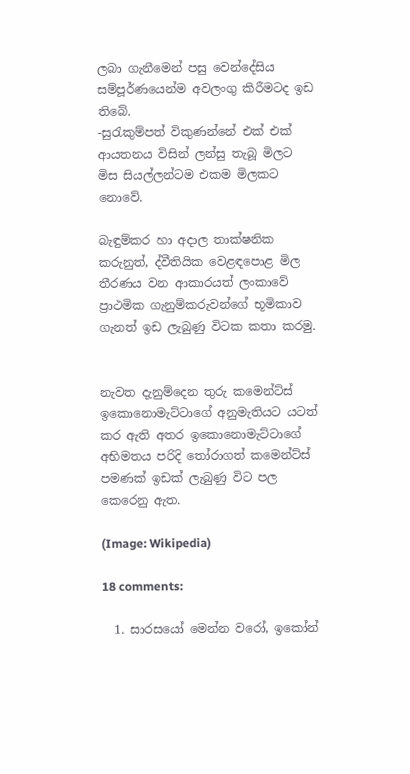ලබා ගැනීමෙන් පසු වෙන්දේසිය සම්පූර්ණයෙන්ම අවලංගු කිරීමටද ඉඩ තිබේ.
-සුරැකුම්පත් විකුණන්නේ එක් එක් ආයතනය විසින් ලන්සු තැබූ මිලට මිස සියල්ලන්ටම එකම මිලකට නොවේ.

බැඳුම්කර හා අදාල තාක්ෂනික කරුනුත්, ද්වීතියික වෙළඳපොළ මිල තීරණය වන ආකාරයත් ලංකාවේ ප්‍රාථමික ගැනුම්කරුවන්ගේ භූමිකාව ගැනත් ඉඩ ලැබුණු විටක කතා කරමු.


නැවත දැනුම්දෙන තුරු කමෙන්ට්ස් ඉකොනොමැට්ටාගේ අනුමැතියට යටත් කර ඇති අතර ඉකොනොමැට්ටාගේ අභිමතය පරිදි තෝරාගත් කමෙන්ට්ස් පමණක් ඉඩක් ලැබුණු විට පල කෙරෙනු ඇත.

(Image: Wikipedia)

18 comments:

  1. සාරසයෝ මෙන්න වරෝ, ඉකෝන්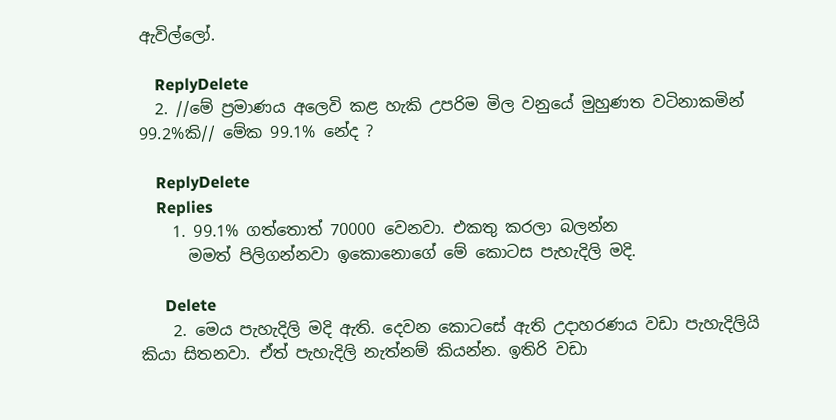ඇවිල්ලෝ.

    ReplyDelete
  2. //මේ ප්‍රමාණය අලෙවි කළ හැකි උපරිම මිල වනුයේ මුහුණත වටිනාකමින් 99.2%කි// මේක 99.1% නේද ?

    ReplyDelete
    Replies
    1. 99.1% ගත්තොත් 70000 වෙනවා. එකතු කරලා බලන්න
      මමත් පිලිගන්නවා ඉකොනොගේ මේ කොටස පැහැදිලි මදි.

      Delete
    2. මෙය පැහැදිලි මදි ඇති. දෙවන කොටසේ ඇති උදාහරණය වඩා පැහැදිලියි කියා සිතනවා. ඒත් පැහැදිලි නැත්නම් කියන්න. ඉතිරි වඩා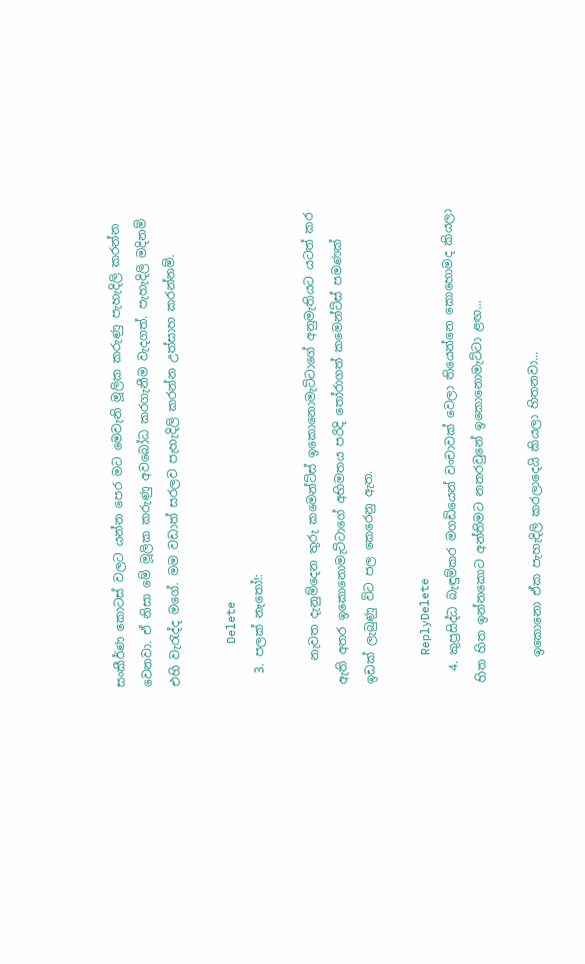සංකීර්ණ කොටස් වලට යන්න පෙර මට මෙවැනි මූලික කරුණු පැහැදිලි කරන්න වෙනවා. ඒ නිසා මේ මූලික කරුණු අවබෝධ කරගැනීම වැදගත්. පැහැදිලි මදිනම් එහි වැරැද්ද මගේ. මම වඩාත් සරලව පැහැදිලි කරන්න උත්සාහ කරන්නම්.

      Delete
  3. පලක් නැතෝ!:

    නැවත දැනුම්දෙන තුරු කමෙන්ට්ස් ඉකොනොමැට්ටාගේ අනුමැතියට යටත් කර ඇති අතර ඉකොනොමැට්ටාගේ අභිමතය පරිදි තෝරාගත් කමෙන්ට්ස් පමණක් ඉඩක් ලැබුණු විට පල කෙරෙනු ඇත.

    ReplyDelete
  4. කුප්‍රසිද්ධ බැඳුම්කර මගඩියෙන් වංචාවක් වෙලා තියෙන්නෙ කොහොමද කියලා හිත හිත ඉන්නකොට අන්තිමට නතරවුනේ ඉකොනොමැට්ටා ළඟ...

    ඉකොනො ඒක පැහැදිලි කරලාදෙයි කියලා හිතනවා...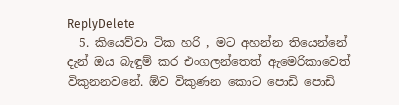ReplyDelete
  5. කියෙව්වා ටික හරි , මට අහන්න තියෙන්නේ දැන් ඔය බැඳුම් කර එංගලන්තෙත් ඇමෙරිකාවෙත් විකුනනවනේ. ඕව විකුණන කොට පොඩි පොඩි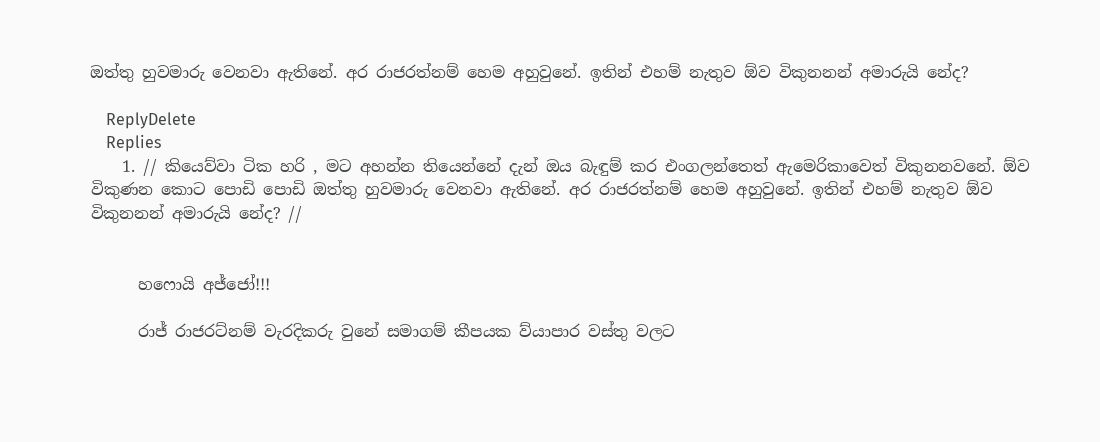ඔත්තු හුවමාරු වෙනවා ඇතිනේ. අර රාජරත්නම් හෙම අහුවුනේ. ඉතින් එහම් නැතුව ඕව විකුනනන් අමාරුයි නේද?

    ReplyDelete
    Replies
    1. // කියෙව්වා ටික හරි , මට අහන්න තියෙන්නේ දැන් ඔය බැඳුම් කර එංගලන්තෙත් ඇමෙරිකාවෙත් විකුනනවනේ. ඕව විකුණන කොට පොඩි පොඩි ඔත්තු හුවමාරු වෙනවා ඇතිනේ. අර රාජරත්නම් හෙම අහුවුනේ. ඉතින් එහම් නැතුව ඕව විකුනනන් අමාරුයි නේද? //


      හෆොයි අජ්ජෝ!!!

      රාජ් රාජරට්නම් වැරදිකරු වුනේ සමාගම් කීපයක ව්යාපාර වස්තු වලට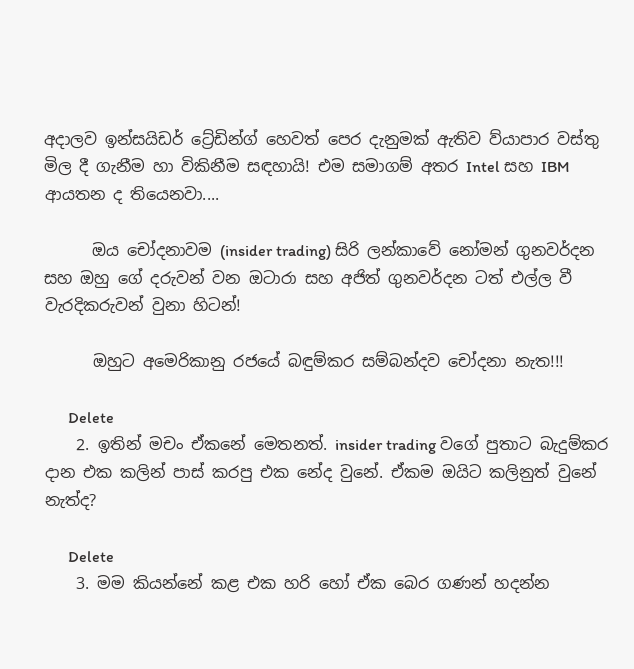අදාලව ඉන්සයිඩර් ට්‍රේඩින්ග් හෙවත් පෙර දැනුමක් ඇතිව ව්යාපාර වස්තු මිල දී ගැනීම හා විකිනීම සඳහායි! එම සමාගම් අතර Intel සහ IBM ආයතන ද තියෙනවා....

      ඔය චෝදනාවම (insider trading) සිරි ලන්කාවේ නෝමන් ගුනවර්දන සහ ඔහු ගේ දරුවන් වන ඔටාරා සහ අජිත් ගුනවර්දන ටත් එල්ල වී වැරදිකරුවන් වුනා හිටන්!

      ඔහුට අමෙරිකානු රජයේ බඳුම්කර සම්බන්දව චෝදනා නැත!!!

      Delete
    2. ඉතින් මචං ඒකනේ මෙතනත්. insider trading වගේ පුතාට බැදුම්කර දාන එක කලින් පාස් කරපු එක නේද වුනේ. ඒකම ඔයිට කලිනුත් වුනේ නැත්ද?

      Delete
    3. මම කියන්නේ කළ එක හරි හෝ ඒක බෙර ගණන් හදන්න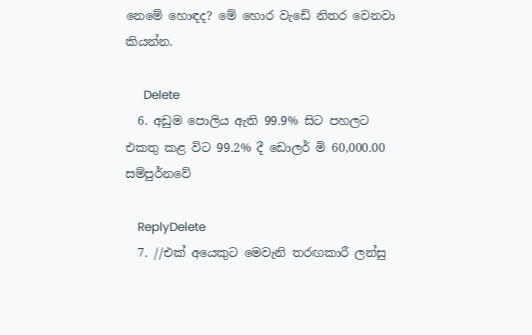නෙමේ හොඳද? මේ හොර වැඩේ නිතර වෙනවා කියන්න.

      Delete
  6. අඩුම පොලිය ඇති 99.9% සිට පහලට එකතු කළ විට 99.2% දී ඩොලර් මි 60,000.00 සම්පුර්නවේ

    ReplyDelete
  7. //එක් අයෙකුට මෙවැනි තරඟකාරී ලන්සු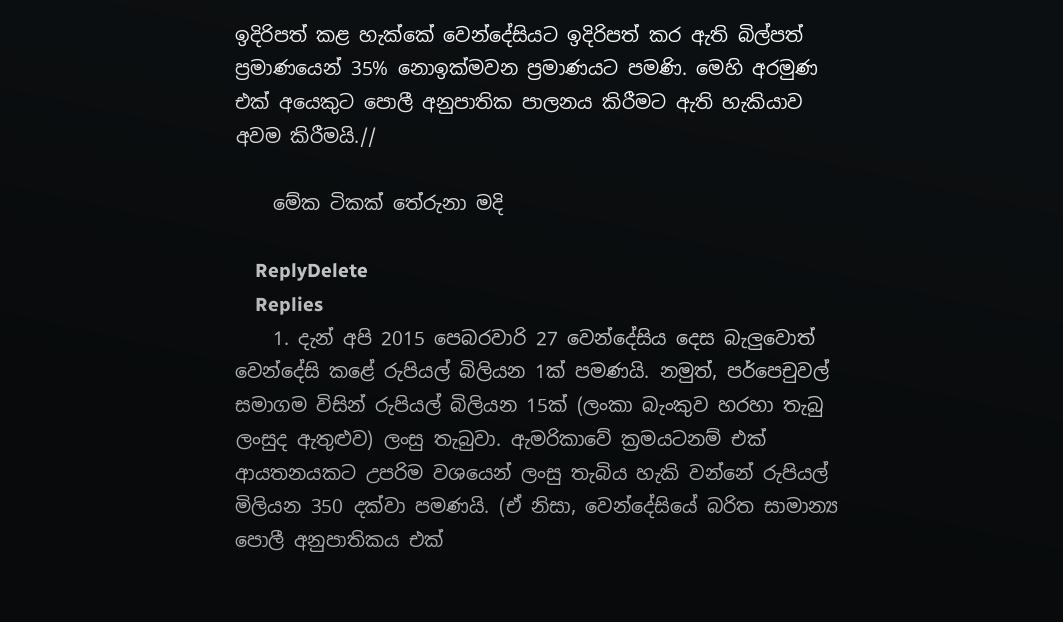ඉදිරිපත් කළ හැක්කේ වෙන්දේසියට ඉදිරිපත් කර ඇති බිල්පත් ප්‍රමාණයෙන් 35% නොඉක්මවන ප්‍රමාණයට පමණි. මෙහි අරමුණ එක් අයෙකුට පොලී අනුපාතික පාලනය කිරීමට ඇති හැකියාව අවම කිරීමයි.//

    මේක ටිකක් තේරුනා මදි

    ReplyDelete
    Replies
    1. දැන් අපි 2015 පෙබරවාරි 27 වෙන්දේසිය දෙස බැලුවොත් වෙන්දේසි කළේ රුපියල් බිලියන 1ක් පමණයි. නමුත්, පර්පෙචුවල් සමාගම විසින් රුපියල් බිලියන 15ක් (ලංකා බැංකුව හරහා තැබු ලංසුද ඇතුළුව) ලංසු තැබුවා. ඇමරිකාවේ ක්‍රමයටනම් එක් ආයතනයකට උපරිම වශයෙන් ලංසු තැබිය හැකි වන්නේ රුපියල් මිලියන 350 දක්වා පමණයි. (ඒ නිසා, වෙන්දේසියේ බරිත සාමාන්‍ය පොලී අනුපාතිකය එක්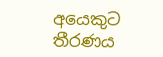අයෙකුට තීරණය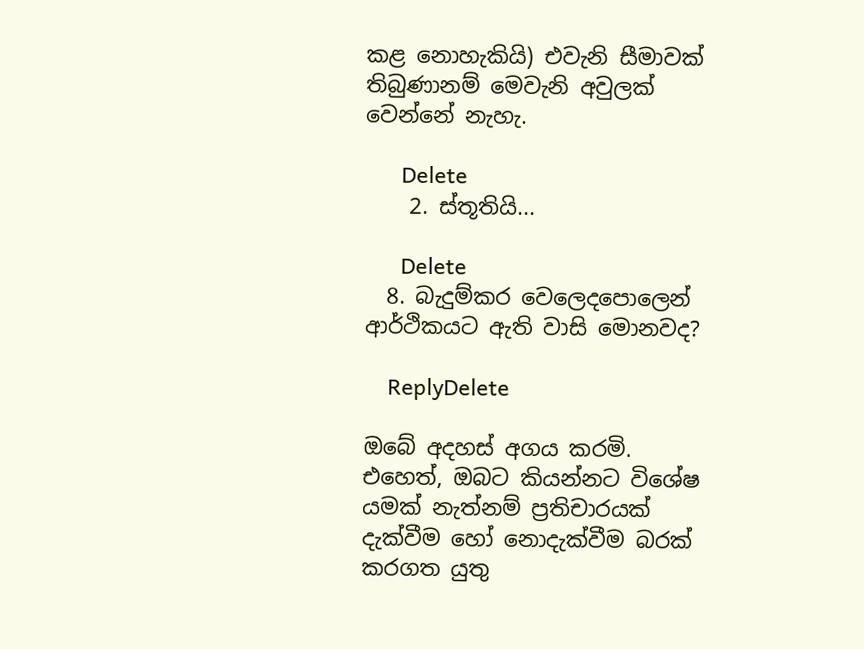කළ නොහැකියි) එවැනි සීමාවක් තිබුණානම් මෙවැනි අවුලක් වෙන්නේ නැහැ.

      Delete
    2. ස්තූතියි...

      Delete
  8. බැදුම්කර වෙලෙදපොලෙන් ආර්ථිකයට ඇති වාසි මොනවද?

    ReplyDelete

ඔබේ අදහස් අගය කරමි. එහෙත්, ඔබට කියන්නට විශේෂ යමක් නැත්නම් ප්‍රතිචාරයක් දැක්වීම හෝ නොදැක්වීම බරක් කරගත යුතු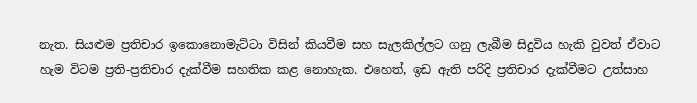නැත. සියළුම ප්‍රතිචාර ඉකොනොමැට්ටා විසින් කියවීම සහ සැලකිල්ලට ගනු ලැබීම සිදුවිය හැකි වුවත් ඒවාට හැම විටම ප්‍රති-ප්‍රතිචාර දැක්වීම සහතික කළ නොහැක. එහෙත්, ඉඩ ඇති පරිදි ප්‍රතිචාර දැක්වීමට උත්සාහ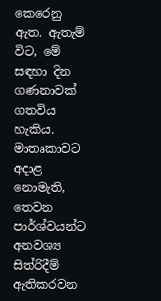කෙරෙනු ඇත. ඇතැම් විට, මේ සඳහා දින ගණනාවක් ගතවිය හැකිය. මාතෘකාවට අදාළ නොමැති, තෙවන පාර්ශ්වයන්ට අනවශ්‍ය සිත්රිදීම් ඇතිකරවන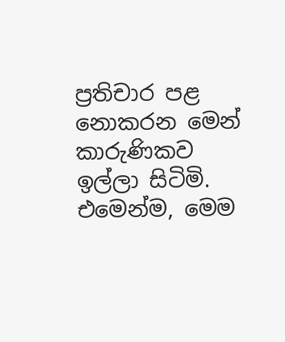ප්‍රතිචාර පළ නොකරන මෙන් කාරුණිකව ඉල්ලා සිටිමි. එමෙන්ම, මෙම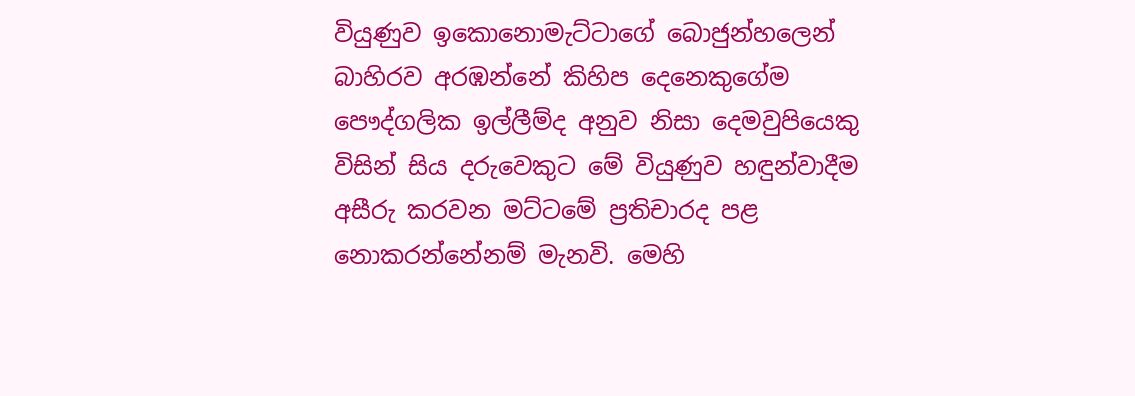වියුණුව ඉකොනොමැට්ටාගේ බොජුන්හලෙන් බාහිරව අරඹන්නේ කිහිප දෙනෙකුගේම පෞද්ගලික ඉල්ලීම්ද අනුව නිසා දෙමවුපියෙකු විසින් සිය දරුවෙකුට මේ වියුණුව හඳුන්වාදීම අසීරු කරවන මට්ටමේ ප්‍රතිචාරද පළ නොකරන්නේනම් මැනවි. මෙහි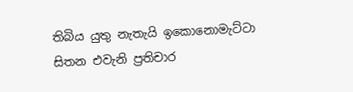තිබිය යුතු නැතැයි ඉකොනොමැට්ටා සිතන එවැනි ප්‍රතිචාර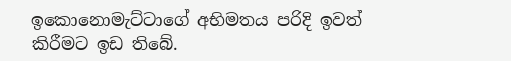ඉකොනොමැට්ටාගේ අභිමතය පරිදි ඉවත් කිරීමට ඉඩ තිබේ.